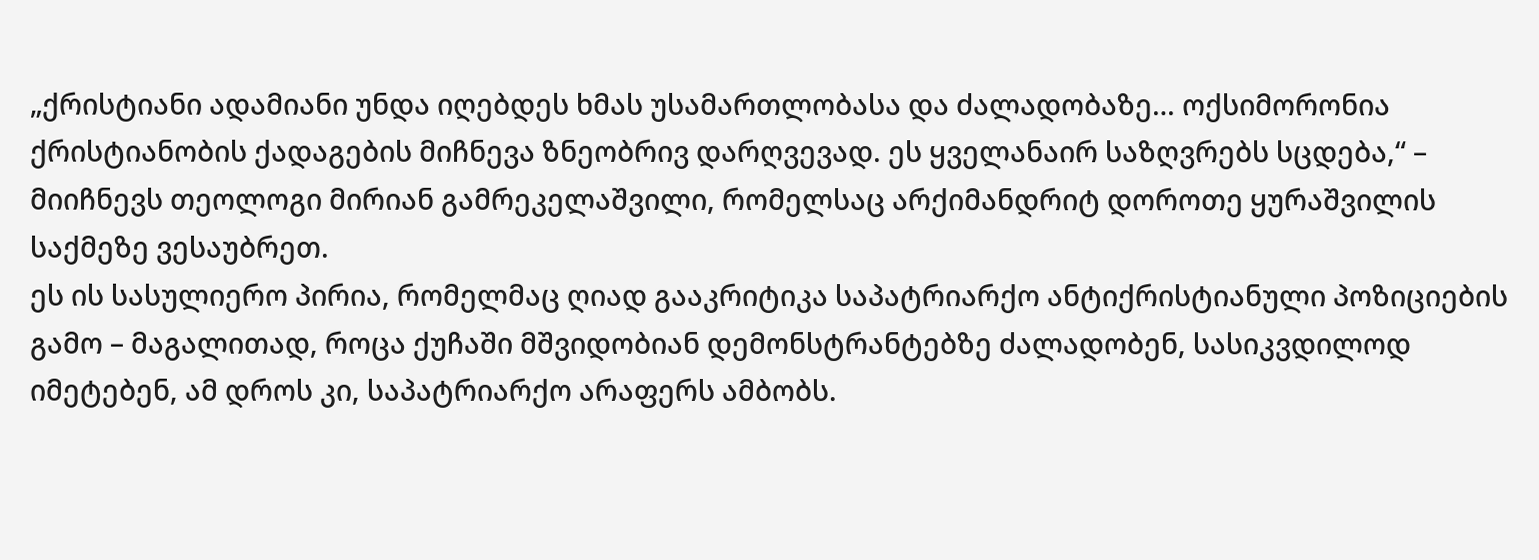„ქრისტიანი ადამიანი უნდა იღებდეს ხმას უსამართლობასა და ძალადობაზე… ოქსიმორონია ქრისტიანობის ქადაგების მიჩნევა ზნეობრივ დარღვევად. ეს ყველანაირ საზღვრებს სცდება,“ – მიიჩნევს თეოლოგი მირიან გამრეკელაშვილი, რომელსაც არქიმანდრიტ დოროთე ყურაშვილის საქმეზე ვესაუბრეთ.
ეს ის სასულიერო პირია, რომელმაც ღიად გააკრიტიკა საპატრიარქო ანტიქრისტიანული პოზიციების გამო – მაგალითად, როცა ქუჩაში მშვიდობიან დემონსტრანტებზე ძალადობენ, სასიკვდილოდ იმეტებენ, ამ დროს კი, საპატრიარქო არაფერს ამბობს.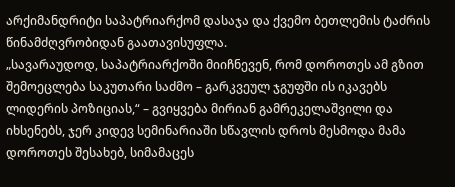არქიმანდრიტი საპატრიარქომ დასაჯა და ქვემო ბეთლემის ტაძრის წინამძღვრობიდან გაათავისუფლა.
„სავარაუდოდ, საპატრიარქოში მიიჩნევენ, რომ დოროთეს ამ გზით შემოეცლება საკუთარი საძმო – გარკვეულ ჯგუფში ის იკავებს ლიდერის პოზიციას,“ – გვიყვება მირიან გამრეკელაშვილი და იხსენებს, ჯერ კიდევ სემინარიაში სწავლის დროს მესმოდა მამა დოროთეს შესახებ, სიმამაცეს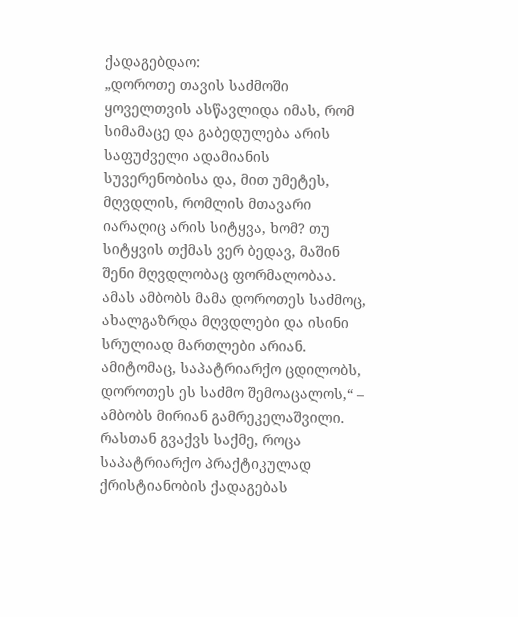ქადაგებდაო:
„დოროთე თავის საძმოში ყოველთვის ასწავლიდა იმას, რომ სიმამაცე და გაბედულება არის საფუძველი ადამიანის სუვერენობისა და, მით უმეტეს, მღვდლის, რომლის მთავარი იარაღიც არის სიტყვა, ხომ? თუ სიტყვის თქმას ვერ ბედავ, მაშინ შენი მღვდლობაც ფორმალობაა. ამას ამბობს მამა დოროთეს საძმოც, ახალგაზრდა მღვდლები და ისინი სრულიად მართლები არიან. ამიტომაც, საპატრიარქო ცდილობს, დოროთეს ეს საძმო შემოაცალოს,“ – ამბობს მირიან გამრეკელაშვილი.
რასთან გვაქვს საქმე, როცა საპატრიარქო პრაქტიკულად ქრისტიანობის ქადაგებას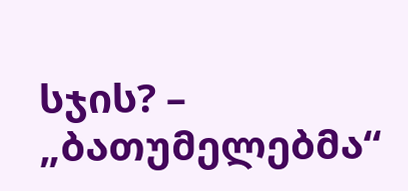სჯის? – „ბათუმელებმა“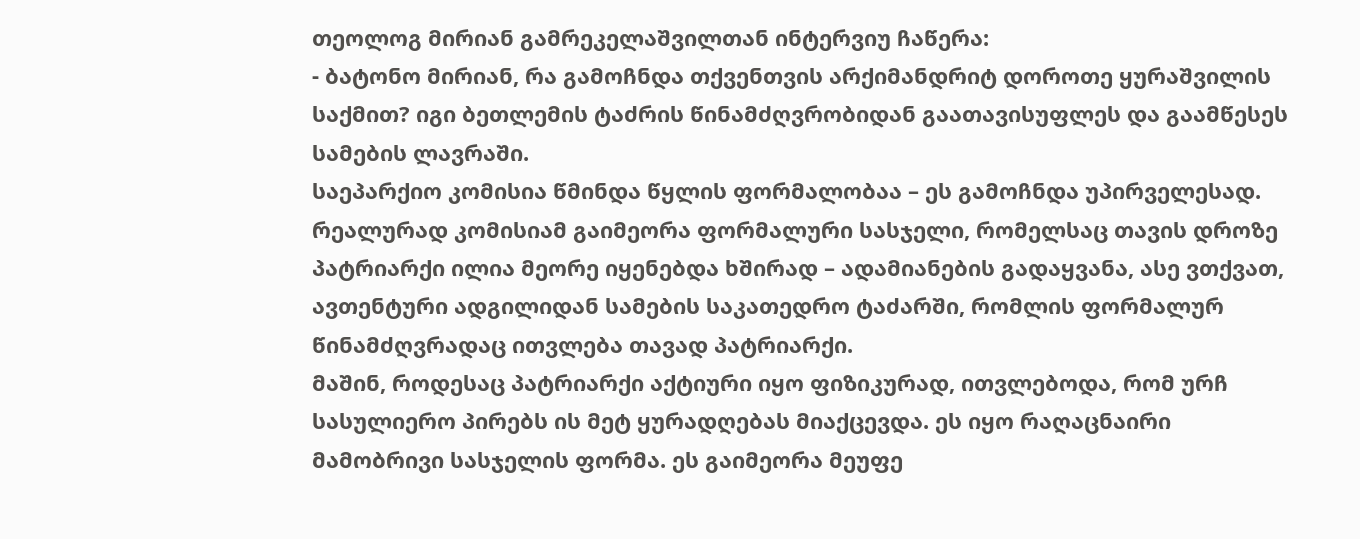თეოლოგ მირიან გამრეკელაშვილთან ინტერვიუ ჩაწერა:
- ბატონო მირიან, რა გამოჩნდა თქვენთვის არქიმანდრიტ დოროთე ყურაშვილის საქმით? იგი ბეთლემის ტაძრის წინამძღვრობიდან გაათავისუფლეს და გაამწესეს სამების ლავრაში.
საეპარქიო კომისია წმინდა წყლის ფორმალობაა – ეს გამოჩნდა უპირველესად. რეალურად კომისიამ გაიმეორა ფორმალური სასჯელი, რომელსაც თავის დროზე პატრიარქი ილია მეორე იყენებდა ხშირად – ადამიანების გადაყვანა, ასე ვთქვათ, ავთენტური ადგილიდან სამების საკათედრო ტაძარში, რომლის ფორმალურ წინამძღვრადაც ითვლება თავად პატრიარქი.
მაშინ, როდესაც პატრიარქი აქტიური იყო ფიზიკურად, ითვლებოდა, რომ ურჩ სასულიერო პირებს ის მეტ ყურადღებას მიაქცევდა. ეს იყო რაღაცნაირი მამობრივი სასჯელის ფორმა. ეს გაიმეორა მეუფე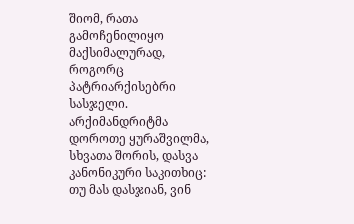შიომ, რათა გამოჩენილიყო მაქსიმალურად, როგორც პატრიარქისებრი სასჯელი.
არქიმანდრიტმა დოროთე ყურაშვილმა, სხვათა შორის, დასვა კანონიკური საკითხიც: თუ მას დასჯიან, ვინ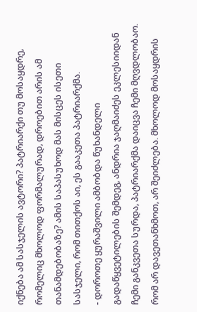იქნება ამ სასჯელის ავტორი? პატრიარქი თუ მოსაყდრე, რომელიც მხოლოდ ფორმალურად, დროებით არის ამ თანამდებობაზე? ამის საპასუხოდ მას მისცეს ისეთი სასჯელი, რომ თითქოს აი, ეს გააკეთა პატრიარქმა.
- დოროთე ყურაშვილი ამბობდა წუხანდელი გადაწყვეტილების შემდეგ, ანდრია ჯაღმაიძეს ეკლესიიდან ჩემი განკვეთა სურდა, პატრიარქმა დაიცვა ჩემი მღვდლობაო.
რომ არ დავეთანხმოთ, არ შეიძლება. მხოლოდ მოსაყდრის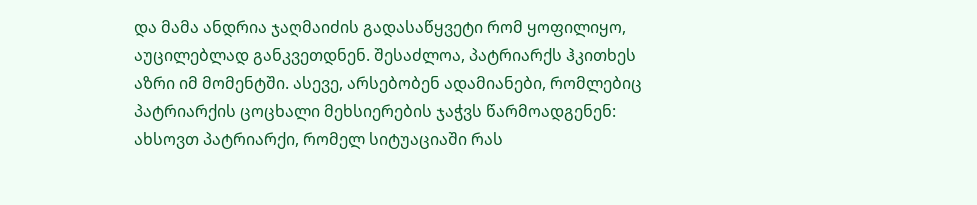და მამა ანდრია ჯაღმაიძის გადასაწყვეტი რომ ყოფილიყო, აუცილებლად განკვეთდნენ. შესაძლოა, პატრიარქს ჰკითხეს აზრი იმ მომენტში. ასევე, არსებობენ ადამიანები, რომლებიც პატრიარქის ცოცხალი მეხსიერების ჯაჭვს წარმოადგენენ: ახსოვთ პატრიარქი, რომელ სიტუაციაში რას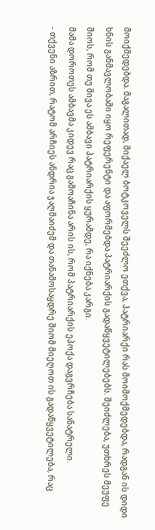მოიქმედებდა. მაგალითად, მიქაელ ბოტკოველს შეეძლო ეთქვა, პატრიარქი რას მოიმოქმედებდა, რადგან ის დიდი ხნის განმავლობაში იყო რეფერენტი და აფორმებდა პატრიარქის გადაწყვეტილებებს. შეიძლება, უთხრეს მეუფე შიოს, რომ თუ მივა ეს ამბავი პატრიარქის ყურამდე, რა იქნება კარგი.
მამა დოროთეს ამბავმა კიდევ რაც გამოაჩინა არის ის, რომ პატრიარქის ეპოქა დაგვრჩება სანატრელი.
- თქვენი აზრით, რატომ არჩიეს ანდრია ჯაღმაიძემ და თანამოსაყდრე შიომ მიეღოთ ის გადაწყვეტილება, რაც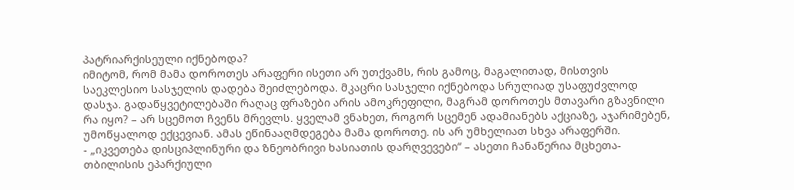პატრიარქისეული იქნებოდა?
იმიტომ, რომ მამა დოროთეს არაფერი ისეთი არ უთქვამს, რის გამოც, მაგალითად, მისთვის საეკლესიო სასჯელის დადება შეიძლებოდა. მკაცრი სასჯელი იქნებოდა სრულიად უსაფუძვლოდ დასჯა. გადაწყვეტილებაში რაღაც ფრაზები არის ამოკრეფილი, მაგრამ დოროთეს მთავარი გზავნილი რა იყო? – არ სცემოთ ჩვენს მრევლს. ყველამ ვნახეთ, როგორ სცემენ ადამიანებს აქციაზე, აჯარიმებენ, უმოწყალოდ ექცევიან. ამას ეწინააღმდეგება მამა დოროთე. ის არ უმხელიათ სხვა არაფერში.
- „იკვეთება დისციპლინური და ზნეობრივი ხასიათის დარღვევები“ – ასეთი ჩანაწერია მცხეთა-თბილისის ეპარქიული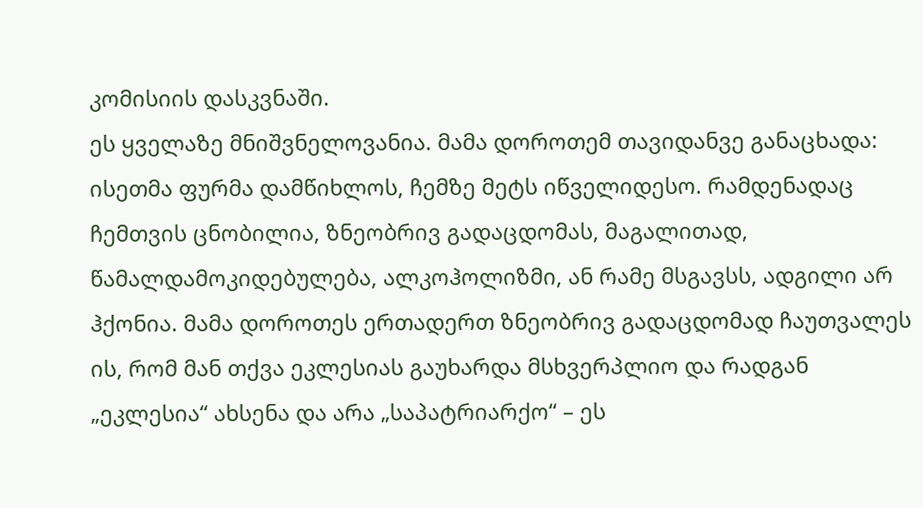კომისიის დასკვნაში.
ეს ყველაზე მნიშვნელოვანია. მამა დოროთემ თავიდანვე განაცხადა: ისეთმა ფურმა დამწიხლოს, ჩემზე მეტს იწველიდესო. რამდენადაც ჩემთვის ცნობილია, ზნეობრივ გადაცდომას, მაგალითად, წამალდამოკიდებულება, ალკოჰოლიზმი, ან რამე მსგავსს, ადგილი არ ჰქონია. მამა დოროთეს ერთადერთ ზნეობრივ გადაცდომად ჩაუთვალეს ის, რომ მან თქვა ეკლესიას გაუხარდა მსხვერპლიო და რადგან „ეკლესია“ ახსენა და არა „საპატრიარქო“ – ეს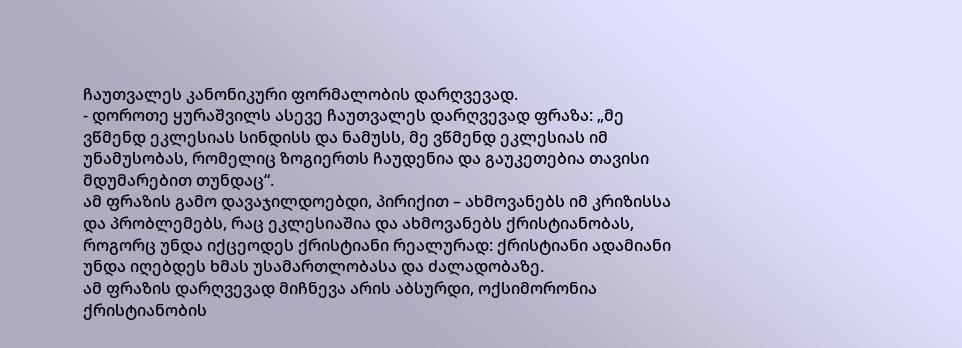ჩაუთვალეს კანონიკური ფორმალობის დარღვევად.
- დოროთე ყურაშვილს ასევე ჩაუთვალეს დარღვევად ფრაზა: „მე ვწმენდ ეკლესიას სინდისს და ნამუსს, მე ვწმენდ ეკლესიას იმ უნამუსობას, რომელიც ზოგიერთს ჩაუდენია და გაუკეთებია თავისი მდუმარებით თუნდაც“.
ამ ფრაზის გამო დავაჯილდოებდი, პირიქით – ახმოვანებს იმ კრიზისსა და პრობლემებს, რაც ეკლესიაშია და ახმოვანებს ქრისტიანობას, როგორც უნდა იქცეოდეს ქრისტიანი რეალურად: ქრისტიანი ადამიანი უნდა იღებდეს ხმას უსამართლობასა და ძალადობაზე.
ამ ფრაზის დარღვევად მიჩნევა არის აბსურდი, ოქსიმორონია ქრისტიანობის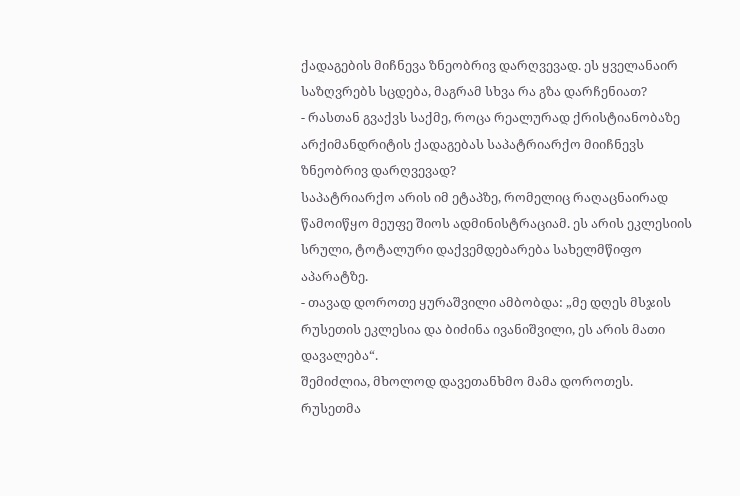ქადაგების მიჩნევა ზნეობრივ დარღვევად. ეს ყველანაირ საზღვრებს სცდება, მაგრამ სხვა რა გზა დარჩენიათ?
- რასთან გვაქვს საქმე, როცა რეალურად ქრისტიანობაზე არქიმანდრიტის ქადაგებას საპატრიარქო მიიჩნევს ზნეობრივ დარღვევად?
საპატრიარქო არის იმ ეტაპზე, რომელიც რაღაცნაირად წამოიწყო მეუფე შიოს ადმინისტრაციამ. ეს არის ეკლესიის სრული, ტოტალური დაქვემდებარება სახელმწიფო აპარატზე.
- თავად დოროთე ყურაშვილი ამბობდა: „მე დღეს მსჯის რუსეთის ეკლესია და ბიძინა ივანიშვილი, ეს არის მათი დავალება“.
შემიძლია, მხოლოდ დავეთანხმო მამა დოროთეს.
რუსეთმა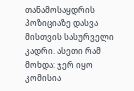თანამოსაყდრის პოზიციაზე დასვა მისთვის სასურველი კადრი. ასეთი რამ მოხდა: ჯერ იყო კომისია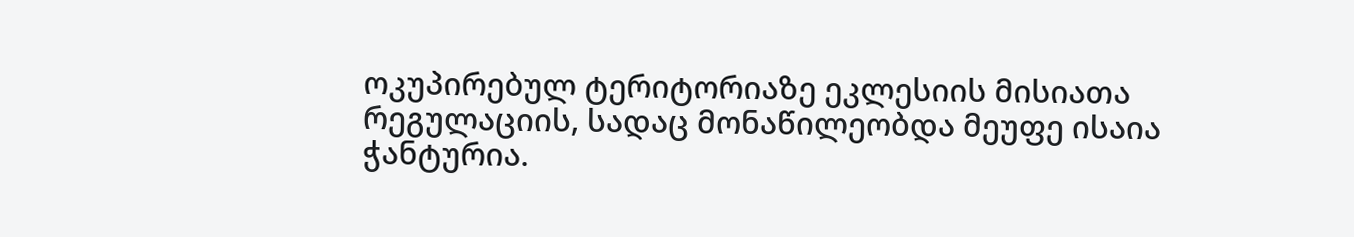ოკუპირებულ ტერიტორიაზე ეკლესიის მისიათა რეგულაციის, სადაც მონაწილეობდა მეუფე ისაია ჭანტურია.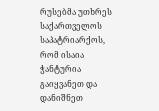რუსებმა უთხრეს საქართველოს საპატრიარქოს, რომ ისაია ჭანტურია გაიყვანეთ და დანიშნეთ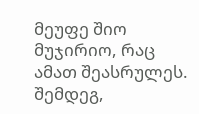მეუფე შიო მუჯირიო, რაც ამათ შეასრულეს.
შემდეგ,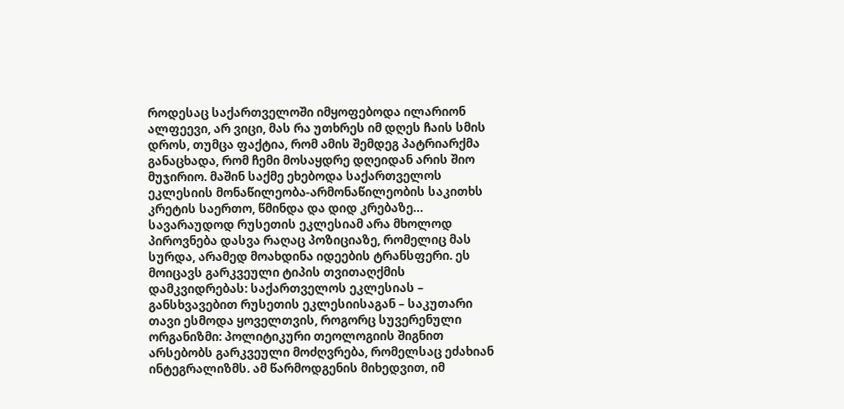როდესაც საქართველოში იმყოფებოდა ილარიონ ალფეევი, არ ვიცი, მას რა უთხრეს იმ დღეს ჩაის სმის დროს, თუმცა ფაქტია, რომ ამის შემდეგ პატრიარქმა განაცხადა, რომ ჩემი მოსაყდრე დღეიდან არის შიო მუჯირიო. მაშინ საქმე ეხებოდა საქართველოს ეკლესიის მონაწილეობა-არმონაწილეობის საკითხს კრეტის საერთო, წმინდა და დიდ კრებაზე…
სავარაუდოდ რუსეთის ეკლესიამ არა მხოლოდ პიროვნება დასვა რაღაც პოზიციაზე, რომელიც მას სურდა, არამედ მოახდინა იდეების ტრანსფერი. ეს მოიცავს გარკვეული ტიპის თვითაღქმის დამკვიდრებას: საქართველოს ეკლესიას – განსხვავებით რუსეთის ეკლესიისაგან – საკუთარი თავი ესმოდა ყოველთვის, როგორც სუვერენული ორგანიზმი: პოლიტიკური თეოლოგიის შიგნით არსებობს გარკვეული მოძღვრება, რომელსაც ეძახიან ინტეგრალიზმს. ამ წარმოდგენის მიხედვით, იმ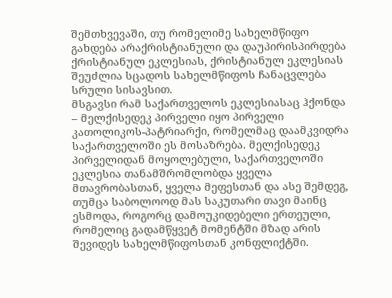შემთხვევაში, თუ რომელიმე სახელმწიფო გახდება არაქრისტიანული და დაუპირისპირდება ქრისტიანულ ეკლესიას, ქრისტიანულ ეკლესიას შეუძლია სცადოს სახელმწიფოს ჩანაცვლება სრული სისავსით.
მსგავსი რამ საქართველოს ეკლესიასაც ჰქონდა – მელქისედეკ პირველი იყო პირველი კათოლიკოს-პატრიარქი, რომელმაც დაამკვიდრა საქართველოში ეს მოსაზრება. მელქისედეკ პირველიდან მოყოლებული, საქართველოში ეკლესია თანამშრომლობდა ყველა მთავრობასთან, ყველა მეფესთან და ასე შემდეგ, თუმცა საბოლოოდ მას საკუთარი თავი მაინც ესმოდა, როგორც დამოუკიდებელი ერთეული, რომელიც გადამწყვეტ მომენტში მზად არის შევიდეს სახელმწიფოსთან კონფლიქტში.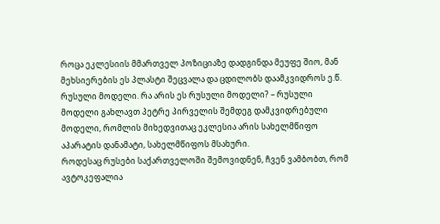როცა ეკლესიის მმართველ პოზიციაზე დადგინდა მეუფე შიო, მან მეხსიერების ეს პლასტი შეცვალა და ცდილობს დაამკვიდროს ე.წ. რუსული მოდელი. რა არის ეს რუსული მოდელი? – რუსული მოდელი გახლავთ პეტრე პირველის შემდეგ დამკვიდრებული მოდელი, რომლის მიხედვითაც ეკლესია არის სახელმწიფო აპარატის დანამატი, სახელმწიფოს მსახური.
როდესაც რუსები საქართველოში შემოვიდნენ, ჩვენ ვამბობთ, რომ ავტოკეფალია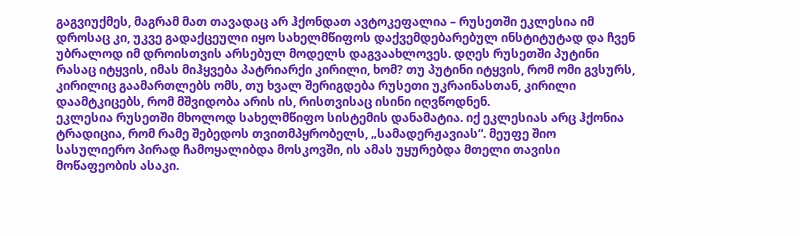გაგვიუქმეს, მაგრამ მათ თავადაც არ ჰქონდათ ავტოკეფალია – რუსეთში ეკლესია იმ დროსაც კი, უკვე გადაქცეული იყო სახელმწიფოს დაქვემდებარებულ ინსტიტუტად და ჩვენ უბრალოდ იმ დროისთვის არსებულ მოდელს დაგვაახლოვეს. დღეს რუსეთში პუტინი რასაც იტყვის, იმას მიჰყვება პატრიარქი კირილი, ხომ? თუ პუტინი იტყვის, რომ ომი გვსურს, კირილიც გაამართლებს ომს, თუ ხვალ შერიგდება რუსეთი უკრაინასთან, კირილი დაამტკიცებს, რომ მშვიდობა არის ის, რისთვისაც ისინი იღვწოდნენ.
ეკლესია რუსეთში მხოლოდ სახელმწიფო სისტემის დანამატია. იქ ეკლესიას არც ჰქონია ტრადიცია, რომ რამე შებედოს თვითმპყრობელს, „სამადერჟავიას“. მეუფე შიო სასულიერო პირად ჩამოყალიბდა მოსკოვში, ის ამას უყურებდა მთელი თავისი მოწაფეობის ასაკი.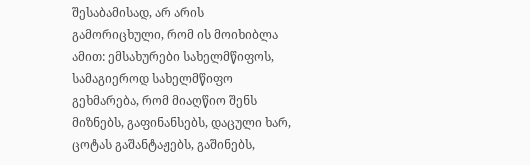შესაბამისად, არ არის გამორიცხული, რომ ის მოიხიბლა ამით: ემსახურები სახელმწიფოს, სამაგიეროდ სახელმწიფო გეხმარება, რომ მიაღწიო შენს მიზნებს, გაფინანსებს, დაცული ხარ, ცოტას გაშანტაჟებს, გაშინებს,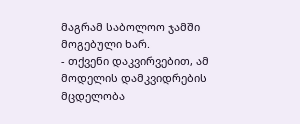მაგრამ საბოლოო ჯამში მოგებული ხარ.
- თქვენი დაკვირვებით, ამ მოდელის დამკვიდრების მცდელობა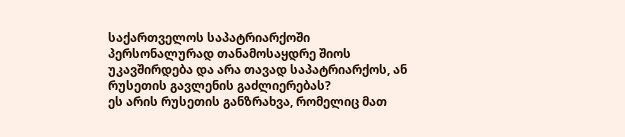საქართველოს საპატრიარქოში პერსონალურად თანამოსაყდრე შიოს უკავშირდება და არა თავად საპატრიარქოს, ან რუსეთის გავლენის გაძლიერებას?
ეს არის რუსეთის განზრახვა, რომელიც მათ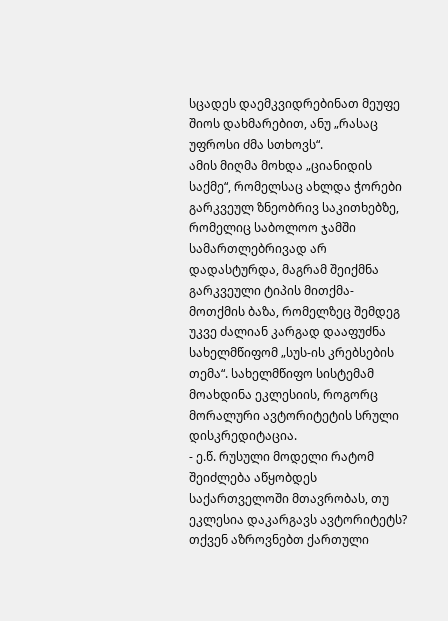სცადეს დაემკვიდრებინათ მეუფე შიოს დახმარებით, ანუ „რასაც უფროსი ძმა სთხოვს“.
ამის მიღმა მოხდა „ციანიდის საქმე“, რომელსაც ახლდა ჭორები გარკვეულ ზნეობრივ საკითხებზე, რომელიც საბოლოო ჯამში სამართლებრივად არ დადასტურდა, მაგრამ შეიქმნა გარკვეული ტიპის მითქმა-მოთქმის ბაზა, რომელზეც შემდეგ უკვე ძალიან კარგად დააფუძნა სახელმწიფომ „სუს-ის კრებსების თემა“. სახელმწიფო სისტემამ მოახდინა ეკლესიის, როგორც მორალური ავტორიტეტის სრული დისკრედიტაცია.
- ე.წ. რუსული მოდელი რატომ შეიძლება აწყობდეს საქართველოში მთავრობას, თუ ეკლესია დაკარგავს ავტორიტეტს?
თქვენ აზროვნებთ ქართული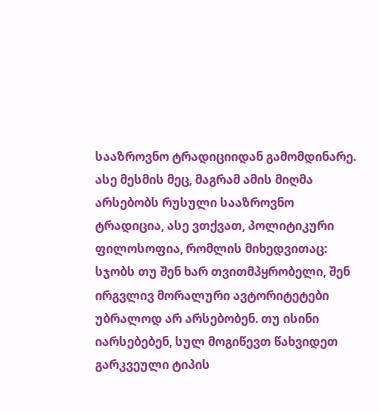სააზროვნო ტრადიციიდან გამომდინარე. ასე მესმის მეც, მაგრამ ამის მიღმა არსებობს რუსული სააზროვნო ტრადიცია, ასე ვთქვათ, პოლიტიკური ფილოსოფია, რომლის მიხედვითაც: სჯობს თუ შენ ხარ თვითმპყრობელი, შენ ირგვლივ მორალური ავტორიტეტები უბრალოდ არ არსებობენ. თუ ისინი იარსებებენ, სულ მოგიწევთ წახვიდეთ გარკვეული ტიპის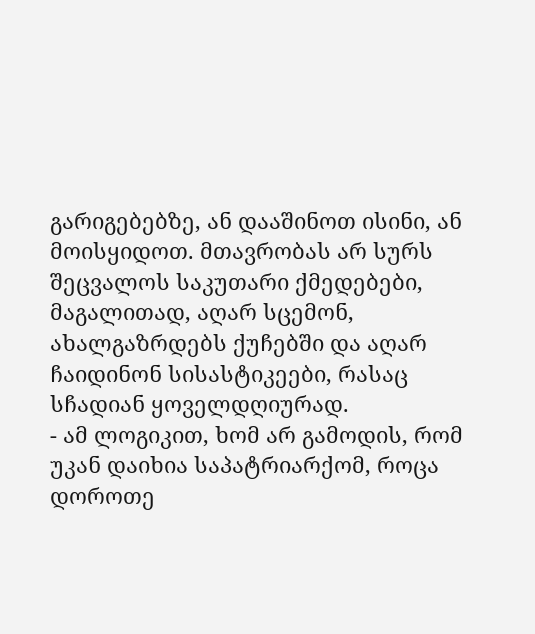გარიგებებზე, ან დააშინოთ ისინი, ან მოისყიდოთ. მთავრობას არ სურს შეცვალოს საკუთარი ქმედებები, მაგალითად, აღარ სცემონ, ახალგაზრდებს ქუჩებში და აღარ ჩაიდინონ სისასტიკეები, რასაც სჩადიან ყოველდღიურად.
- ამ ლოგიკით, ხომ არ გამოდის, რომ უკან დაიხია საპატრიარქომ, როცა დოროთე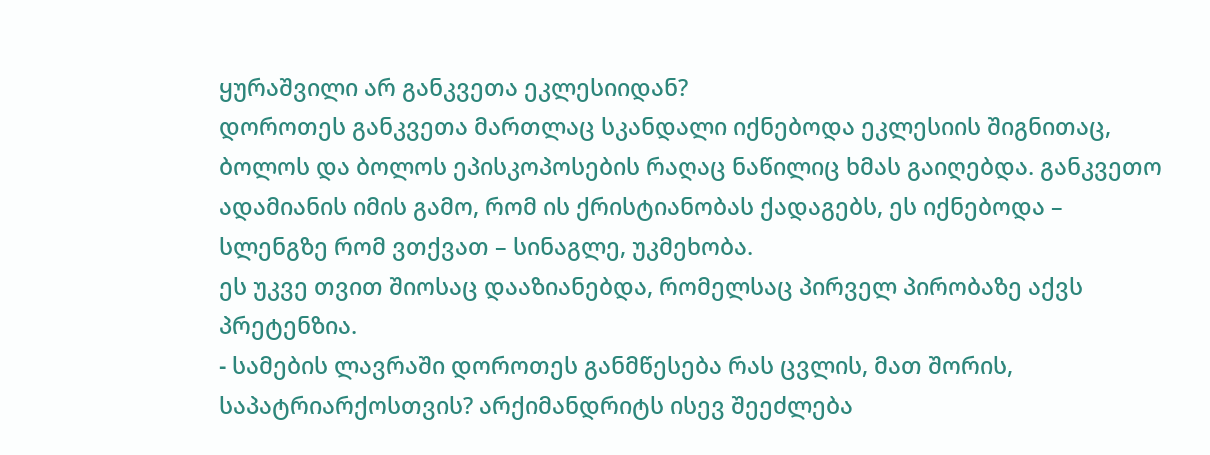ყურაშვილი არ განკვეთა ეკლესიიდან?
დოროთეს განკვეთა მართლაც სკანდალი იქნებოდა ეკლესიის შიგნითაც, ბოლოს და ბოლოს ეპისკოპოსების რაღაც ნაწილიც ხმას გაიღებდა. განკვეთო ადამიანის იმის გამო, რომ ის ქრისტიანობას ქადაგებს, ეს იქნებოდა – სლენგზე რომ ვთქვათ – სინაგლე, უკმეხობა.
ეს უკვე თვით შიოსაც დააზიანებდა, რომელსაც პირველ პირობაზე აქვს პრეტენზია.
- სამების ლავრაში დოროთეს განმწესება რას ცვლის, მათ შორის, საპატრიარქოსთვის? არქიმანდრიტს ისევ შეეძლება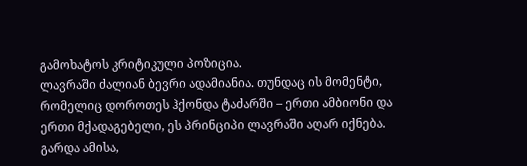გამოხატოს კრიტიკული პოზიცია.
ლავრაში ძალიან ბევრი ადამიანია. თუნდაც ის მომენტი, რომელიც დოროთეს ჰქონდა ტაძარში – ერთი ამბიონი და ერთი მქადაგებელი, ეს პრინციპი ლავრაში აღარ იქნება.
გარდა ამისა,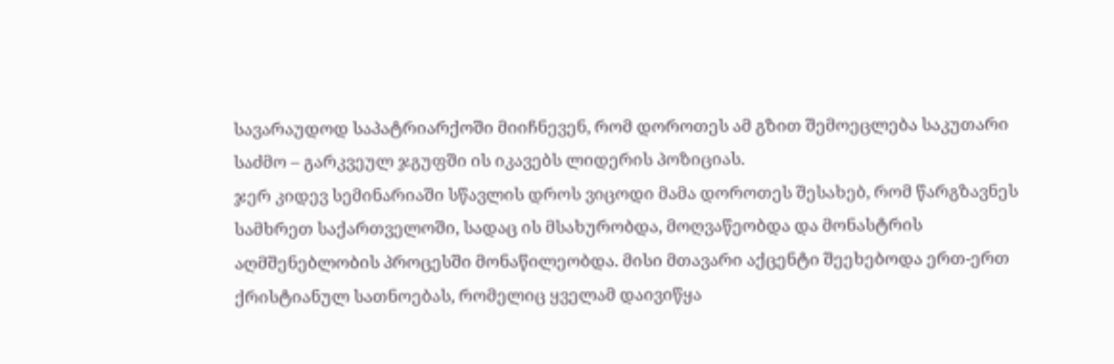სავარაუდოდ საპატრიარქოში მიიჩნევენ, რომ დოროთეს ამ გზით შემოეცლება საკუთარი საძმო – გარკვეულ ჯგუფში ის იკავებს ლიდერის პოზიციას.
ჯერ კიდევ სემინარიაში სწავლის დროს ვიცოდი მამა დოროთეს შესახებ, რომ წარგზავნეს სამხრეთ საქართველოში, სადაც ის მსახურობდა, მოღვაწეობდა და მონასტრის აღმშენებლობის პროცესში მონაწილეობდა. მისი მთავარი აქცენტი შეეხებოდა ერთ-ერთ ქრისტიანულ სათნოებას, რომელიც ყველამ დაივიწყა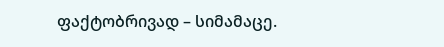ფაქტობრივად – სიმამაცე.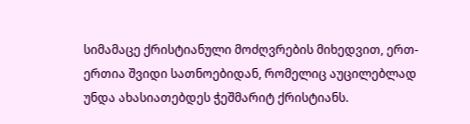სიმამაცე ქრისტიანული მოძღვრების მიხედვით, ერთ-ერთია შვიდი სათნოებიდან, რომელიც აუცილებლად უნდა ახასიათებდეს ჭეშმარიტ ქრისტიანს.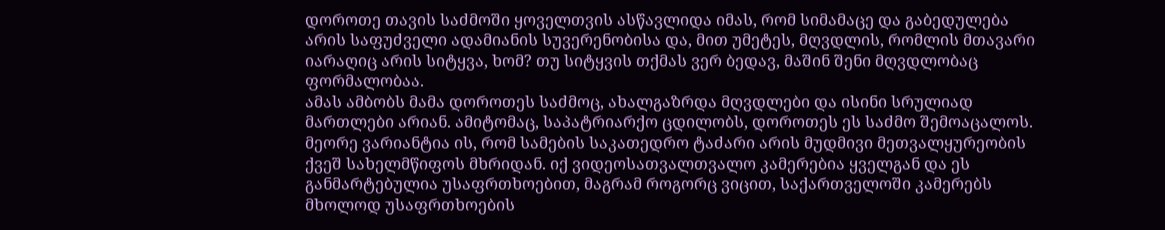დოროთე თავის საძმოში ყოველთვის ასწავლიდა იმას, რომ სიმამაცე და გაბედულება არის საფუძველი ადამიანის სუვერენობისა და, მით უმეტეს, მღვდლის, რომლის მთავარი იარაღიც არის სიტყვა, ხომ? თუ სიტყვის თქმას ვერ ბედავ, მაშინ შენი მღვდლობაც ფორმალობაა.
ამას ამბობს მამა დოროთეს საძმოც, ახალგაზრდა მღვდლები და ისინი სრულიად მართლები არიან. ამიტომაც, საპატრიარქო ცდილობს, დოროთეს ეს საძმო შემოაცალოს.
მეორე ვარიანტია ის, რომ სამების საკათედრო ტაძარი არის მუდმივი მეთვალყურეობის ქვეშ სახელმწიფოს მხრიდან. იქ ვიდეოსათვალთვალო კამერებია ყველგან და ეს განმარტებულია უსაფრთხოებით, მაგრამ როგორც ვიცით, საქართველოში კამერებს მხოლოდ უსაფრთხოების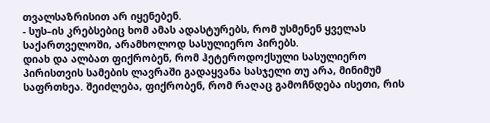თვალსაზრისით არ იყენებენ.
- სუს–ის კრებსებიც ხომ ამას ადასტურებს, რომ უსმენენ ყველას საქართველოში, არამხოლოდ სასულიერო პირებს.
დიახ და ალბათ ფიქრობენ, რომ ჰეტეროდოქსული სასულიერო პირისთვის სამების ლავრაში გადაყვანა სასჯელი თუ არა, მინიმუმ საფრთხეა. შეიძლება, ფიქრობენ, რომ რაღაც გამოჩნდება ისეთი, რის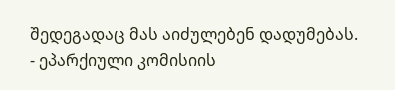შედეგადაც მას აიძულებენ დადუმებას.
- ეპარქიული კომისიის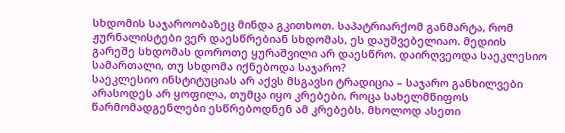სხდომის საჯაროობაზეც მინდა გკითხოთ. საპატრიარქომ განმარტა, რომ ჟურნალისტები ვერ დაესწრებიან სხდომას, ეს დაუშვებელიაო. მედიის გარეშე სხდომას დოროთე ყურაშვილი არ დაესწრო. დაირღვეოდა საეკლესიო სამართალი, თუ სხდომა იქნებოდა საჯარო?
საეკლესიო ინსტიტუციას არ აქვს მსგავსი ტრადიცია – საჯარო განხილვები არასოდეს არ ყოფილა, თუმცა იყო კრებები, როცა სახელმწიფოს წარმომადგენლები ესწრებოდნენ ამ კრებებს. მხოლოდ ასეთი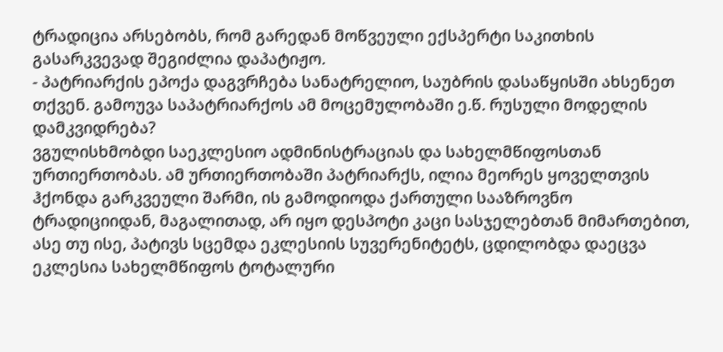ტრადიცია არსებობს, რომ გარედან მოწვეული ექსპერტი საკითხის გასარკვევად შეგიძლია დაპატიჟო.
- პატრიარქის ეპოქა დაგვრჩება სანატრელიო, საუბრის დასაწყისში ახსენეთ თქვენ. გამოუვა საპატრიარქოს ამ მოცემულობაში ე.წ. რუსული მოდელის დამკვიდრება?
ვგულისხმობდი საეკლესიო ადმინისტრაციას და სახელმწიფოსთან ურთიერთობას. ამ ურთიერთობაში პატრიარქს, ილია მეორეს ყოველთვის ჰქონდა გარკვეული შარმი, ის გამოდიოდა ქართული სააზროვნო ტრადიციიდან, მაგალითად, არ იყო დესპოტი კაცი სასჯელებთან მიმართებით, ასე თუ ისე, პატივს სცემდა ეკლესიის სუვერენიტეტს, ცდილობდა დაეცვა ეკლესია სახელმწიფოს ტოტალური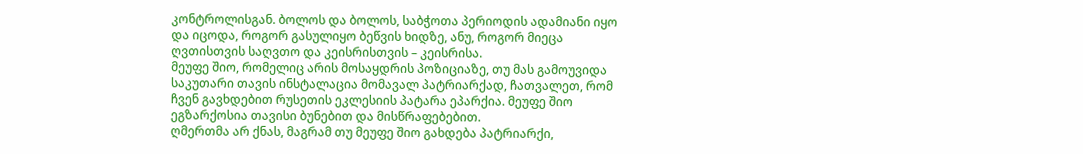კონტროლისგან. ბოლოს და ბოლოს, საბჭოთა პერიოდის ადამიანი იყო და იცოდა, როგორ გასულიყო ბეწვის ხიდზე, ანუ, როგორ მიეცა ღვთისთვის საღვთო და კეისრისთვის – კეისრისა.
მეუფე შიო, რომელიც არის მოსაყდრის პოზიციაზე, თუ მას გამოუვიდა საკუთარი თავის ინსტალაცია მომავალ პატრიარქად, ჩათვალეთ, რომ ჩვენ გავხდებით რუსეთის ეკლესიის პატარა ეპარქია. მეუფე შიო ეგზარქოსია თავისი ბუნებით და მისწრაფებებით.
ღმერთმა არ ქნას, მაგრამ თუ მეუფე შიო გახდება პატრიარქი,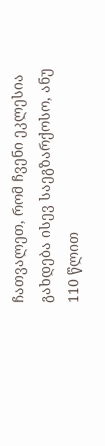ჩათვალეთ, რომ ჩვენი ეკლესია გახდება ისევ საეგზარქოსო, ანუ 110 წლით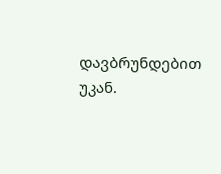დავბრუნდებით უკან.